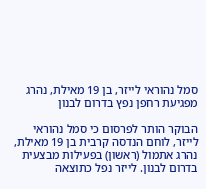סמל נהוראי לייזר, בן 19 מאילת, נהרג מפגיעת רחפן נפץ בדרום לבנון

הבוקר הותר לפרסום כי סמל נהוראי לייזר, לוחם הנדסה קרבית בן 19 מאילת, נהרג אתמול (ראשון) בפעילות מבצעית בדרום לבנון. לייזר נפל כתוצאה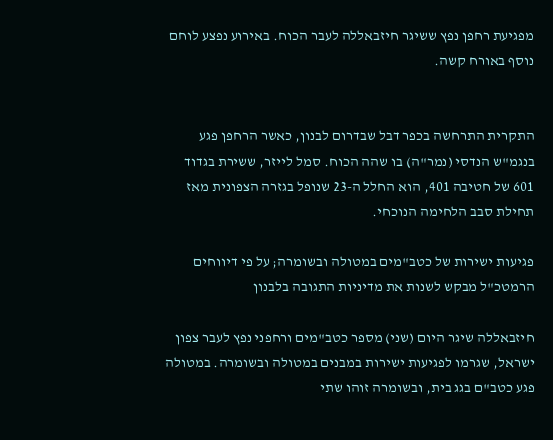מפגיעת רחפן נפץ ששיגר חיזבאללה לעבר הכוח. באירוע נפצע לוחם נוסף באורח קשה.


התקרית התרחשה בכפר דבל שבדרום לבנון, כאשר הרחפן פגע בנגמ"ש הנדסי (נמר"ה) בו שהה הכוח. סמל לייזר, ששירת בגדוד 601 של חטיבה 401, הוא החלל ה-23 שנופל בגזרה הצפונית מאז תחילת סבב הלחימה הנוכחי.

פגיעות ישירות של כטב"מים במטולה ובשומרה; על פי דיווחים הרמטכ"ל מבקש לשנות את מדיניות התגובה בלבנון

חיזבאללה שיגר היום (שני) מספר כטב"מים ורחפני נפץ לעבר צפון ישראל, שגרמו לפגיעות ישירות במבנים במטולה ובשומרה. במטולה פגע כטב"ם בגג בית, ובשומרה זוהו שתי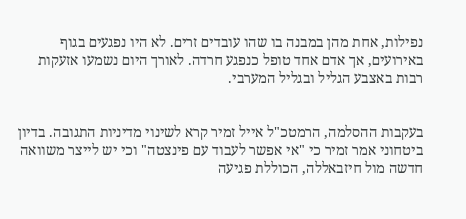נפילות, אחת מהן במבנה בו שהו עובדים זרים. לא היו נפגעים בגוף באירועים, אך אדם אחד טופל כנפגע חרדה. לאורך היום נשמעו אזעקות רבות באצבע הגליל ובגליל המערבי.


בעקבות ההסלמה, הרמטכ"ל אייל זמיר קרא לשינוי מדיניות התגובה. בדיון ביטחוני אמר זמיר כי "אי אפשר לעבוד עם פינצטה" וכי יש לייצר משוואה חדשה מול חיזבאללה, הכוללת פגיעה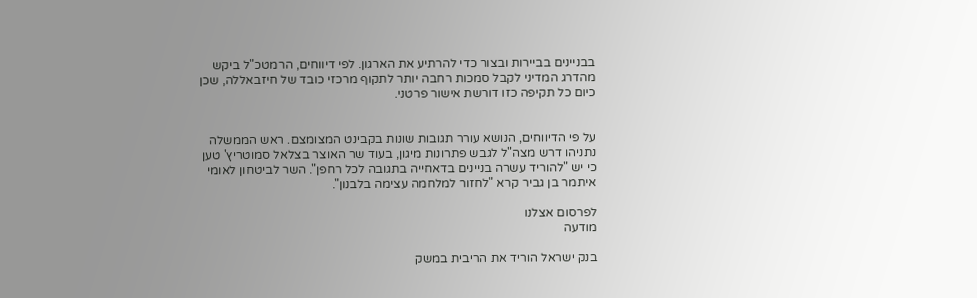בבניינים בביירות ובצור כדי להרתיע את הארגון. לפי דיווחים, הרמטכ"ל ביקש מהדרג המדיני לקבל סמכות רחבה יותר לתקוף מרכזי כובד של חיזבאללה, שכן כיום כל תקיפה כזו דורשת אישור פרטני.


על פי הדיווחים, הנושא עורר תגובות שונות בקבינט המצומצם. ראש הממשלה נתניהו דרש מצה"ל לגבש פתרונות מיגון, בעוד שר האוצר בצלאל סמוטריץ' טען כי יש "להוריד עשרה בניינים בדאחייה בתגובה לכל רחפן". השר לביטחון לאומי איתמר בן גביר קרא "לחזור למלחמה עצימה בלבנון".

לפרסום אצלנו
מודעה

בנק ישראל הוריד את הריבית במשק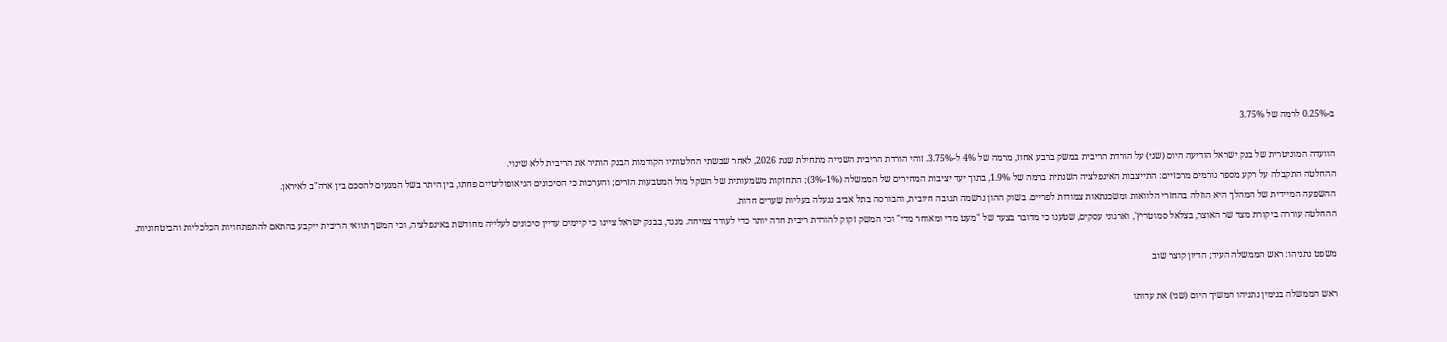ב-0.25% לרמה של 3.75%

הוועדה המוניטרית של בנק ישראל הודיעה היום (שני) על הורדת הריבית במשק ברבע אחוז, מרמה של 4% ל-3.75%. זוהי הורדת הריבית השנייה מתחילת שנת 2026, לאחר שבשתי החלטותיו הקודמות הבנק הותיר את הריבית ללא שינוי.
ההחלטה התקבלה על רקע מספר גורמים מרכזיים: התייצבות האינפלציה השנתית ברמה של 1.9%, בתוך יעד יציבות המחירים של הממשלה (1%-3%); התחזקות משמעותית של השקל מול המטבעות הזרים; והערכות כי הסיכונים הגיאופוליטיים פחתו, בין היתר בשל המגעים להסכם בין ארה"ב לאיראן.
ההשפעה המיידית של המהלך היא הוזלה בהחזרי הלוואות ומשכנתאות צמודות לפריים. בשוק ההון נרשמה תגובה חיובית, והבורסה בתל אביב ננעלה בעליות שערים חדות.
ההחלטה עוררה ביקורת מצד שר האוצר, בצלאל סמוטריץ', וארגוני עסקים, שטענו כי מדובר בצעד של "מעט מדי ומאוחר מדי" וכי המשק זקוק להורדת ריבית חדה יותר כדי לעודד צמיחה. מנגד, בבנק ישראל ציינו כי קיימים עדיין סיכונים לעלייה מחודשת באינפלציה, וכי המשך תוואי הריבית ייקבע בהתאם להתפתחויות הכלכליות והביטחוניות.

משפט נתניהו: ראש הממשלה העיד; הדיון קוצר שוב

ראש הממשלה בנימין נתניהו המשיך היום (שני) את עדותו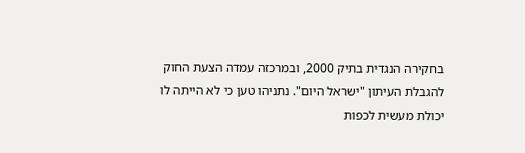בחקירה הנגדית בתיק 2000, ובמרכזה עמדה הצעת החוק להגבלת העיתון "ישראל היום". נתניהו טען כי לא הייתה לו יכולת מעשית לכפות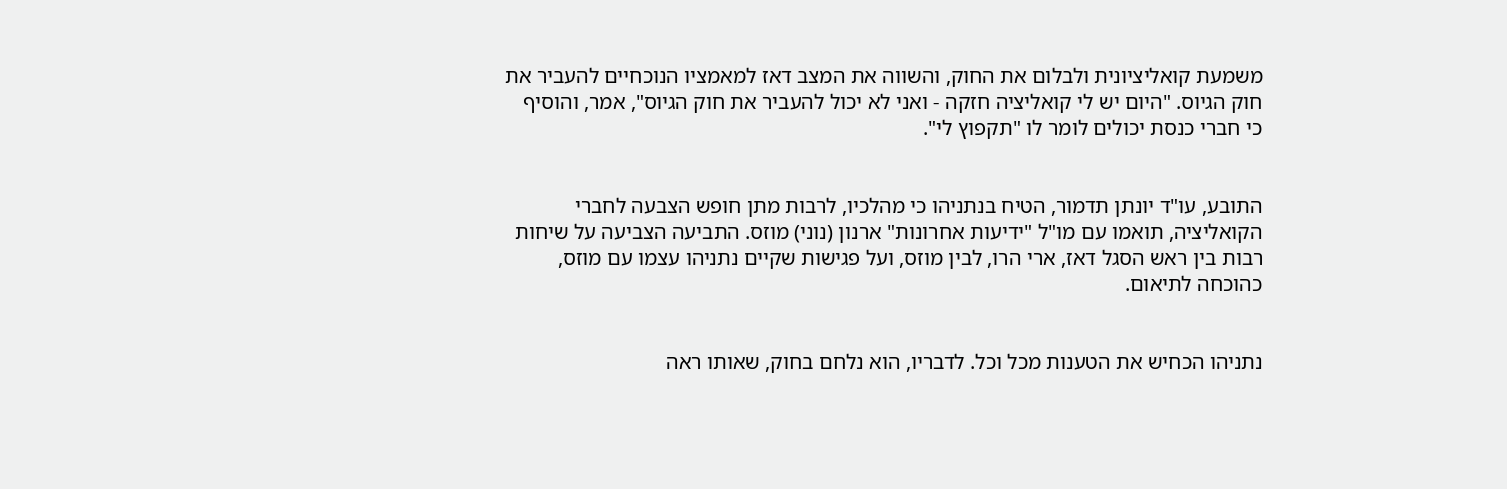משמעת קואליציונית ולבלום את החוק, והשווה את המצב דאז למאמציו הנוכחיים להעביר את חוק הגיוס. "היום יש לי קואליציה חזקה - ואני לא יכול להעביר את חוק הגיוס", אמר, והוסיף כי חברי כנסת יכולים לומר לו "תקפוץ לי".


התובע, עו"ד יונתן תדמור, הטיח בנתניהו כי מהלכיו, לרבות מתן חופש הצבעה לחברי הקואליציה, תואמו עם מו"ל "ידיעות אחרונות" ארנון (נוני) מוזס. התביעה הצביעה על שיחות רבות בין ראש הסגל דאז, ארי הרו, לבין מוזס, ועל פגישות שקיים נתניהו עצמו עם מוזס, כהוכחה לתיאום.


נתניהו הכחיש את הטענות מכל וכל. לדבריו, הוא נלחם בחוק, שאותו ראה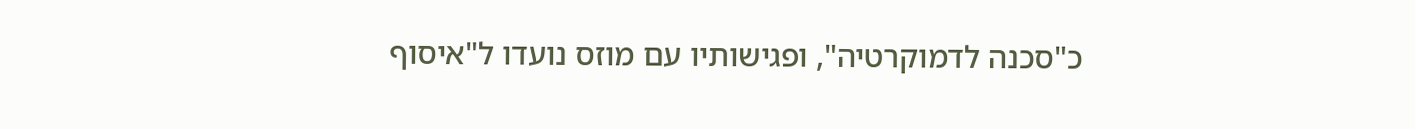כ"סכנה לדמוקרטיה", ופגישותיו עם מוזס נועדו ל"איסוף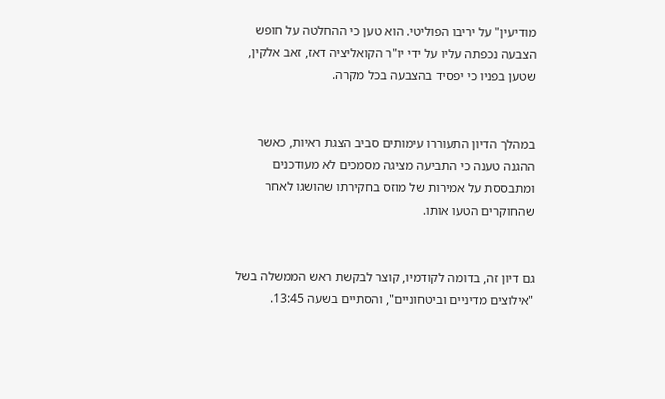מודיעין" על יריבו הפוליטי. הוא טען כי ההחלטה על חופש הצבעה נכפתה עליו על ידי יו"ר הקואליציה דאז, זאב אלקין, שטען בפניו כי יפסיד בהצבעה בכל מקרה.


במהלך הדיון התעוררו עימותים סביב הצגת ראיות, כאשר ההגנה טענה כי התביעה מציגה מסמכים לא מעודכנים ומתבססת על אמירות של מוזס בחקירתו שהושגו לאחר שהחוקרים הטעו אותו.


גם דיון זה, בדומה לקודמיו, קוצר לבקשת ראש הממשלה בשל "אילוצים מדיניים וביטחוניים", והסתיים בשעה 13:45.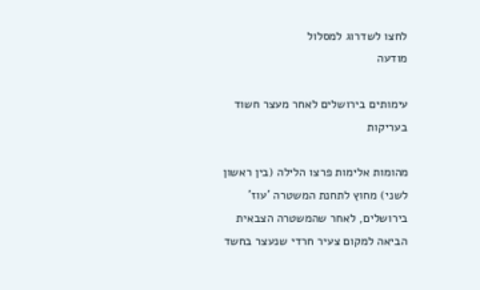לחצו לשדרוג למסלול
מודעה

עימותים בירושלים לאחר מעצר חשוד בעריקות

מהומות אלימות פרצו הלילה (בין ראשון לשני) מחוץ לתחנת המשטרה 'עוז' בירושלים, לאחר שהמשטרה הצבאית הביאה למקום צעיר חרדי שנעצר בחשד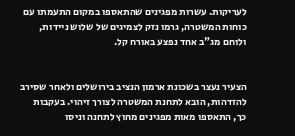לעריקות. עשרות מפגינים שהתאספו במקום התעמתו עם כוחות המשטרה, גרמו נזק לצמיגים של שלוש ניידות, ולוחם מג"ב אחד נפצע באורח קל.


הצעיר נעצר בשכונת ארמון הנציב בירושלים ולאחר שסירב להזדהות, הובא לתחנת המשטרה לצורך זיהוי. בעקבות כך, התאספו מאות מפגינים מחוץ לתחנה וניסו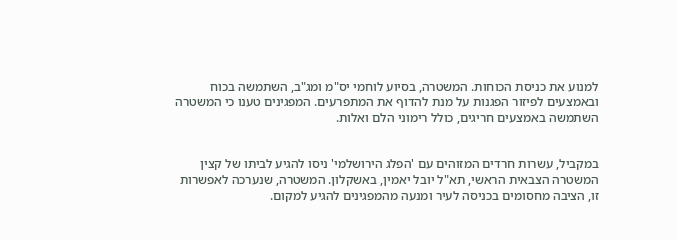למנוע את כניסת הכוחות. המשטרה, בסיוע לוחמי יס"מ ומג"ב, השתמשה בכוח ובאמצעים לפיזור הפגנות על מנת להדוף את המתפרעים. המפגינים טענו כי המשטרה השתמשה באמצעים חריגים, כולל רימוני הלם ואלות.


במקביל, עשרות חרדים המזוהים עם 'הפלג הירושלמי' ניסו להגיע לביתו של קצין המשטרה הצבאית הראשי, תא"ל יובל יאמין, באשקלון. המשטרה, שנערכה לאפשרות זו, הציבה מחסומים בכניסה לעיר ומנעה מהמפגינים להגיע למקום.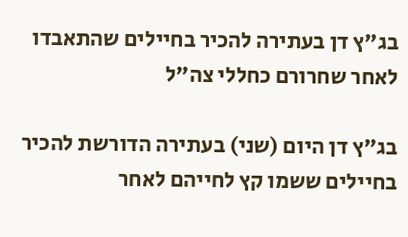בג"ץ דן בעתירה להכיר בחיילים שהתאבדו לאחר שחרורם כחללי צה"ל

בג"ץ דן היום (שני) בעתירה הדורשת להכיר בחיילים ששמו קץ לחייהם לאחר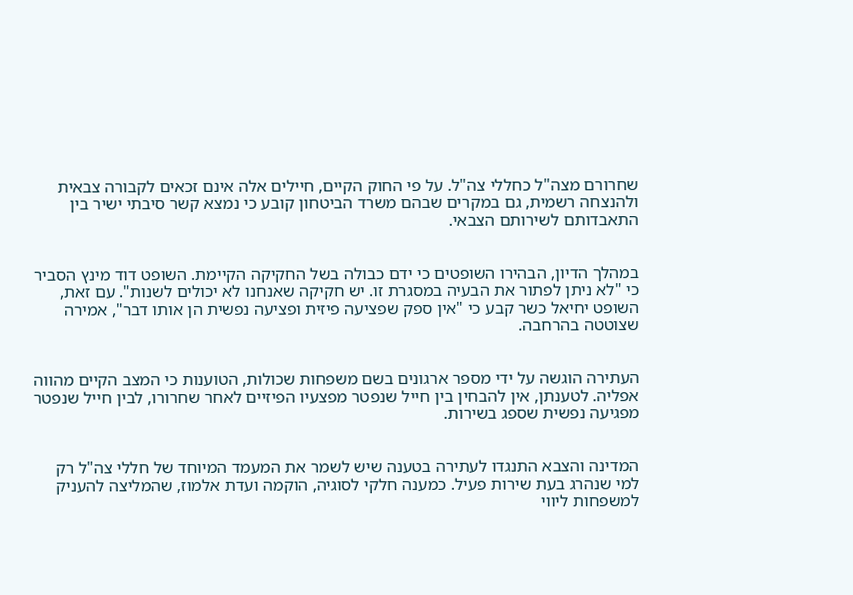שחרורם מצה"ל כחללי צה"ל. על פי החוק הקיים, חיילים אלה אינם זכאים לקבורה צבאית ולהנצחה רשמית, גם במקרים שבהם משרד הביטחון קובע כי נמצא קשר סיבתי ישיר בין התאבדותם לשירותם הצבאי.


במהלך הדיון, הבהירו השופטים כי ידם כבולה בשל החקיקה הקיימת. השופט דוד מינץ הסביר כי "לא ניתן לפתור את הבעיה במסגרת זו. יש חקיקה שאנחנו לא יכולים לשנות". עם זאת, השופט יחיאל כשר קבע כי "אין ספק שפציעה פיזית ופציעה נפשית הן אותו דבר", אמירה שצוטטה בהרחבה.


העתירה הוגשה על ידי מספר ארגונים בשם משפחות שכולות, הטוענות כי המצב הקיים מהווה אפליה. לטענתן, אין להבחין בין חייל שנפטר מפצעיו הפיזיים לאחר שחרורו, לבין חייל שנפטר מפגיעה נפשית שספג בשירות.


המדינה והצבא התנגדו לעתירה בטענה שיש לשמר את המעמד המיוחד של חללי צה"ל רק למי שנהרג בעת שירות פעיל. כמענה חלקי לסוגיה, הוקמה ועדת אלמוז, שהמליצה להעניק למשפחות ליווי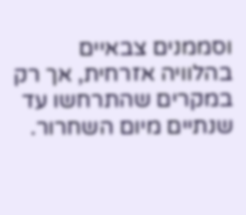וסממנים צבאיים בהלוויה אזרחית, אך רק במקרים שהתרחשו עד שנתיים מיום השחרור.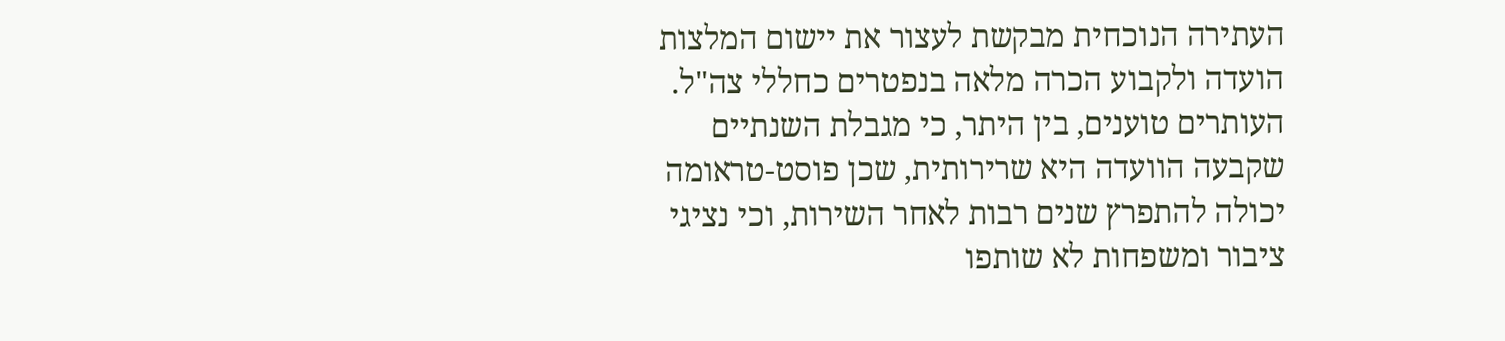העתירה הנוכחית מבקשת לעצור את יישום המלצות הועדה ולקבוע הכרה מלאה בנפטרים כחללי צה"ל. העותרים טוענים, בין היתר, כי מגבלת השנתיים שקבעה הוועדה היא שרירותית, שכן פוסט-טראומה יכולה להתפרץ שנים רבות לאחר השירות, וכי נציגי ציבור ומשפחות לא שותפו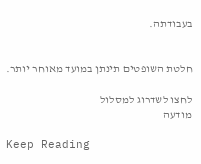בעבודתה.


חלטת השופטים תינתן במועד מאוחר יותר.

לחצו לשדרוג למסלול
מודעה

Keep Reading